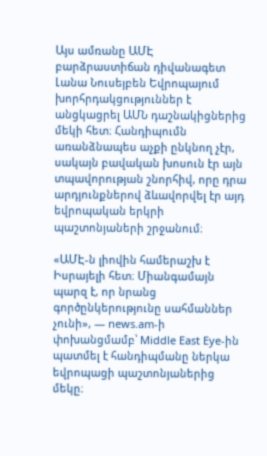Այս ամռանը ԱՄԷ բարձրաստիճան դիվանագետ Լանա Նուսեյբեն Եվրոպայում խորհրդակցություններ է անցկացրել ԱՄՆ դաշնակիցներից մեկի հետ։ Հանդիպումն առանձնապես աչքի ընկնող չէր, սակայն բավական խոսուն էր այն տպավորության շնորհիվ, որը դրա արդյունքներով ձևավորվել էր այդ եվրոպական երկրի պաշտոնյաների շրջանում։

«ԱՄԷ-ն լիովին համերաշխ է Իսրայելի հետ։ Միանգամայն պարզ է, որ նրանց գործընկերությունը սահմաններ չունի», — news.am-ի փոխանցմամբ՝ Middle East Eye-ին պատմել է հանդիպմանը ներկա եվրոպացի պաշտոնյաներից մեկը։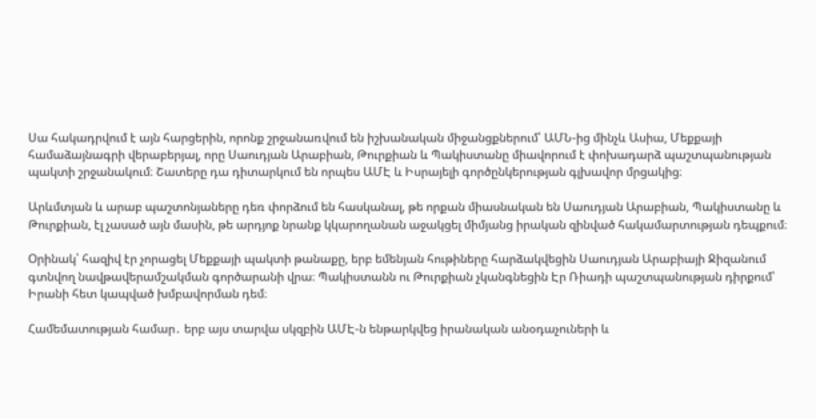Սա հակադրվում է այն հարցերին, որոնք շրջանառվում են իշխանական միջանցքներում՝ ԱՄՆ-ից մինչև Ասիա, Մեքքայի համաձայնագրի վերաբերյալ, որը Սաուդյան Արաբիան, Թուրքիան և Պակիստանը միավորում է փոխադարձ պաշտպանության պակտի շրջանակում։ Շատերը դա դիտարկում են որպես ԱՄԷ և Իսրայելի գործընկերության գլխավոր մրցակից։

Արևմտյան և արաբ պաշտոնյաները դեռ փորձում են հասկանալ, թե որքան միասնական են Սաուդյան Արաբիան, Պակիստանը և Թուրքիան, էլ չասած այն մասին, թե արդյոք նրանք կկարողանան աջակցել միմյանց իրական զինված հակամարտության դեպքում։

Օրինակ՝ հազիվ էր չորացել Մեքքայի պակտի թանաքը, երբ եմենյան հութիները հարձակվեցին Սաուդյան Արաբիայի Ջիզանում գտնվող նավթավերամշակման գործարանի վրա։ Պակիստանն ու Թուրքիան չկանգնեցին Էր Ռիադի պաշտպանության դիրքում՝ Իրանի հետ կապված խմբավորման դեմ։

Համեմատության համար․ երբ այս տարվա սկզբին ԱՄԷ-ն ենթարկվեց իրանական անօդաչուների և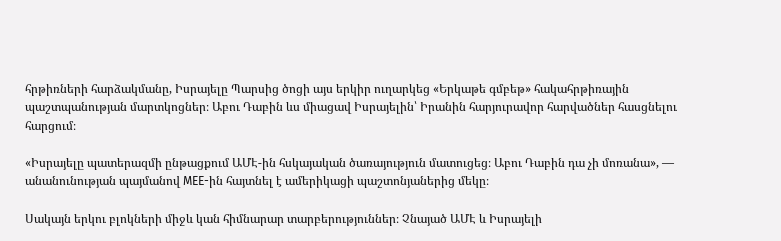հրթիռների հարձակմանը, Իսրայելը Պարսից ծոցի այս երկիր ուղարկեց «Երկաթե գմբեթ» հակահրթիռային պաշտպանության մարտկոցներ։ Աբու Դաբին ևս միացավ Իսրայելին՝ Իրանին հարյուրավոր հարվածներ հասցնելու հարցում։

«Իսրայելը պատերազմի ընթացքում ԱՄԷ-ին հսկայական ծառայություն մատուցեց։ Աբու Դաբին դա չի մոռանա», — անանունության պայմանով MEE-ին հայտնել է ամերիկացի պաշտոնյաներից մեկը։

Սակայն երկու բլոկների միջև կան հիմնարար տարբերություններ։ Չնայած ԱՄԷ և Իսրայելի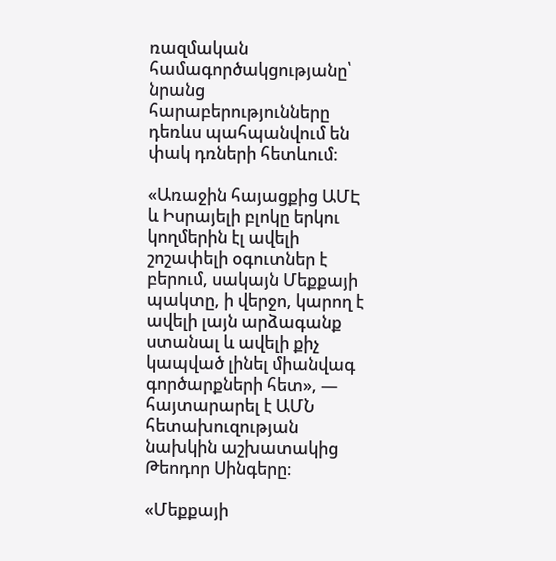ռազմական համագործակցությանը՝ նրանց հարաբերությունները դեռևս պահպանվում են փակ դռների հետևում։

«Առաջին հայացքից ԱՄԷ և Իսրայելի բլոկը երկու կողմերին էլ ավելի շոշափելի օգուտներ է բերում, սակայն Մեքքայի պակտը, ի վերջո, կարող է ավելի լայն արձագանք ստանալ և ավելի քիչ կապված լինել միանվագ գործարքների հետ», — հայտարարել է ԱՄՆ հետախուզության նախկին աշխատակից Թեոդոր Սինգերը։

«Մեքքայի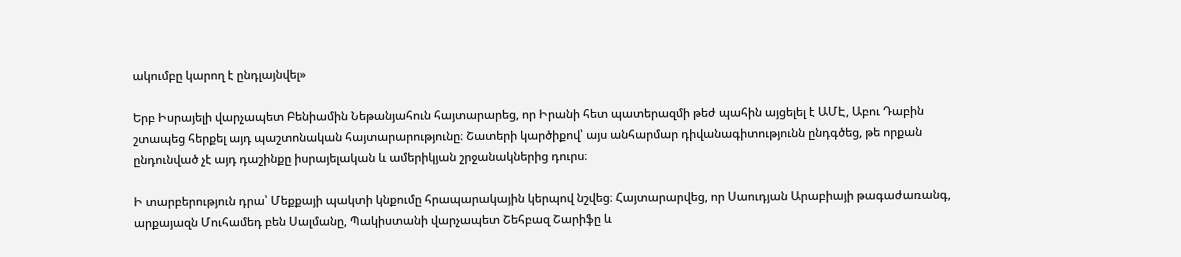ակումբը կարող է ընդլայնվել»

Երբ Իսրայելի վարչապետ Բենիամին Նեթանյահուն հայտարարեց, որ Իրանի հետ պատերազմի թեժ պահին այցելել է ԱՄԷ, Աբու Դաբին շտապեց հերքել այդ պաշտոնական հայտարարությունը։ Շատերի կարծիքով՝ այս անհարմար դիվանագիտությունն ընդգծեց, թե որքան ընդունված չէ այդ դաշինքը իսրայելական և ամերիկյան շրջանակներից դուրս։

Ի տարբերություն դրա՝ Մեքքայի պակտի կնքումը հրապարակային կերպով նշվեց։ Հայտարարվեց, որ Սաուդյան Արաբիայի թագաժառանգ, արքայազն Մուհամեդ բեն Սալմանը, Պակիստանի վարչապետ Շեհբազ Շարիֆը և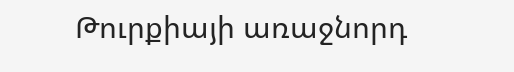Թուրքիայի առաջնորդ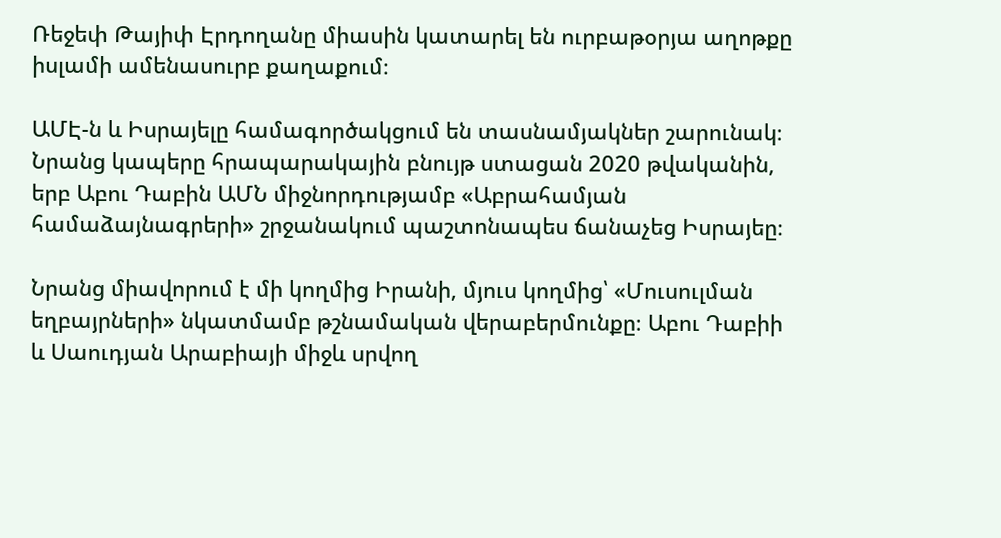Ռեջեփ Թայիփ Էրդողանը միասին կատարել են ուրբաթօրյա աղոթքը իսլամի ամենասուրբ քաղաքում։

ԱՄԷ-ն և Իսրայելը համագործակցում են տասնամյակներ շարունակ։ Նրանց կապերը հրապարակային բնույթ ստացան 2020 թվականին, երբ Աբու Դաբին ԱՄՆ միջնորդությամբ «Աբրահամյան համաձայնագրերի» շրջանակում պաշտոնապես ճանաչեց Իսրայեը։

Նրանց միավորում է մի կողմից Իրանի, մյուս կողմից՝ «Մուսուլման եղբայրների» նկատմամբ թշնամական վերաբերմունքը։ Աբու Դաբիի և Սաուդյան Արաբիայի միջև սրվող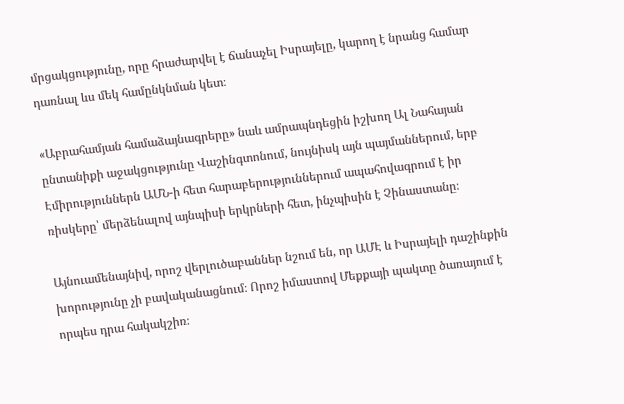մրցակցությունը, որը հրաժարվել է ճանաչել Իսրայելը, կարող է նրանց համար դառնալ ևս մեկ համընկնման կետ։

«Աբրահամյան համաձայնագրերը» նաև ամրապնդեցին իշխող Ալ Նահայան ընտանիքի աջակցությունը Վաշինգտոնում, նույնիսկ այն պայմաններում, երբ Էմիրություններն ԱՄՆ-ի հետ հարաբերություններում ապահովագրում է իր ռիսկերը՝ մերձենալով այնպիսի երկրների հետ, ինչպիսին է Չինաստանը։

Այնուամենայնիվ, որոշ վերլուծաբաններ նշում են, որ ԱՄԷ և Իսրայելի դաշինքին խորությունը չի բավականացնում։ Որոշ իմաստով Մեքքայի պակտը ծառայում է որպես դրա հակակշիռ։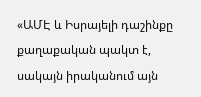«ԱՄԷ և Իսրայելի դաշինքը քաղաքական պակտ է, սակայն իրականում այն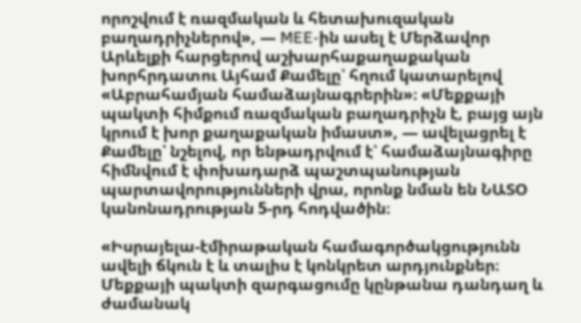որոշվում է ռազմական և հետախուզական բաղադրիչներով», — MEE-ին ասել է Մերձավոր Արևելքի հարցերով աշխարհաքաղաքական խորհրդատու Այհամ Քամելը՝ հղում կատարելով «Աբրահամյան համաձայնագրերին»։ «Մեքքայի պակտի հիմքում ռազմական բաղադրիչն է, բայց այն կրում է խոր քաղաքական իմաստ», — ավելացրել է Քամելը՝ նշելով, որ ենթադրվում է՝ համաձայնագիրը հիմնվում է փոխադարձ պաշտպանության պարտավորությունների վրա, որոնք նման են ՆԱՏՕ կանոնադրության 5-րդ հոդվածին։

«Իսրայելա-էմիրաթական համագործակցությունն ավելի ճկուն է և տալիս է կոնկրետ արդյունքներ։ Մեքքայի պակտի զարգացումը կընթանա դանդաղ և ժամանակ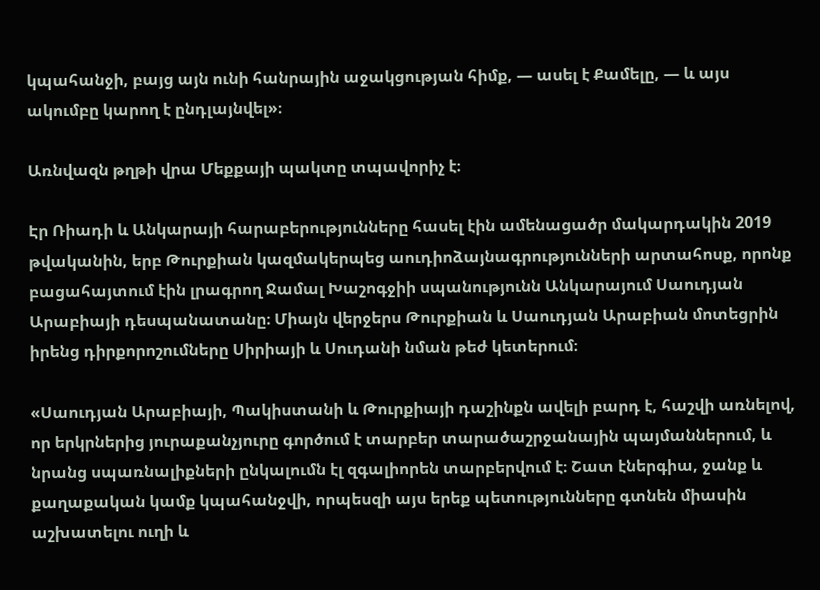կպահանջի, բայց այն ունի հանրային աջակցության հիմք, — ասել է Քամելը, — և այս ակումբը կարող է ընդլայնվել»։

Առնվազն թղթի վրա Մեքքայի պակտը տպավորիչ է։

Էր Ռիադի և Անկարայի հարաբերությունները հասել էին ամենացածր մակարդակին 2019 թվականին, երբ Թուրքիան կազմակերպեց աուդիոձայնագրությունների արտահոսք, որոնք բացահայտում էին լրագրող Ջամալ Խաշոգջիի սպանությունն Անկարայում Սաուդյան Արաբիայի դեսպանատանը։ Միայն վերջերս Թուրքիան և Սաուդյան Արաբիան մոտեցրին իրենց դիրքորոշումները Սիրիայի և Սուդանի նման թեժ կետերում։

«Սաուդյան Արաբիայի, Պակիստանի և Թուրքիայի դաշինքն ավելի բարդ է, հաշվի առնելով, որ երկրներից յուրաքանչյուրը գործում է տարբեր տարածաշրջանային պայմաններում, և նրանց սպառնալիքների ընկալումն էլ զգալիորեն տարբերվում է։ Շատ էներգիա, ջանք և քաղաքական կամք կպահանջվի, որպեսզի այս երեք պետությունները գտնեն միասին աշխատելու ուղի և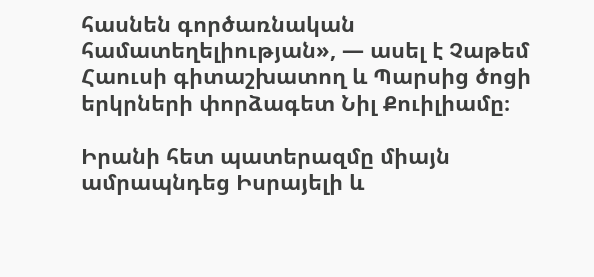հասնեն գործառնական համատեղելիության», — ասել է Չաթեմ Հաուսի գիտաշխատող և Պարսից ծոցի երկրների փորձագետ Նիլ Քուիլիամը։

Իրանի հետ պատերազմը միայն ամրապնդեց Իսրայելի և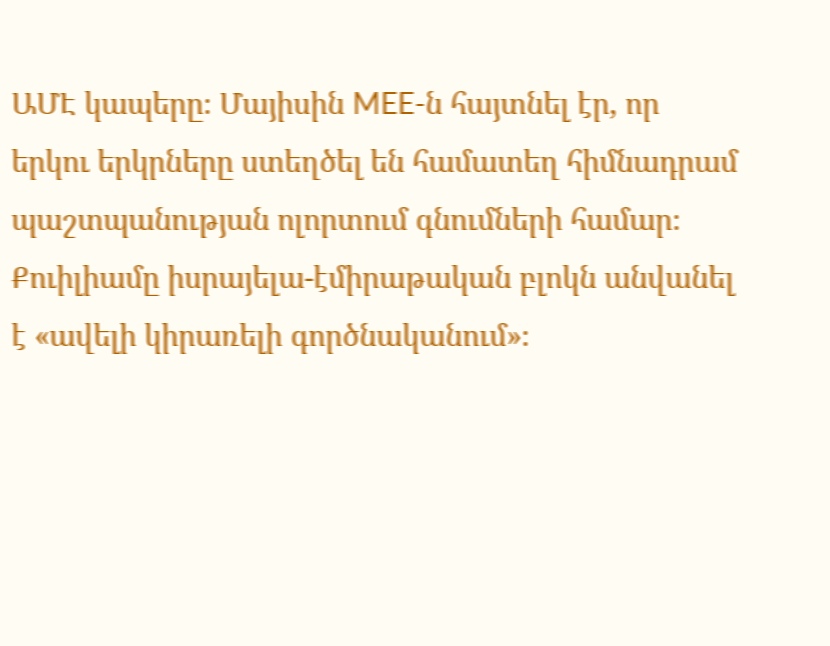ԱՄԷ կապերը։ Մայիսին MEE-ն հայտնել էր, որ երկու երկրները ստեղծել են համատեղ հիմնադրամ պաշտպանության ոլորտում գնումների համար։ Քուիլիամը իսրայելա-էմիրաթական բլոկն անվանել է «ավելի կիրառելի գործնականում»։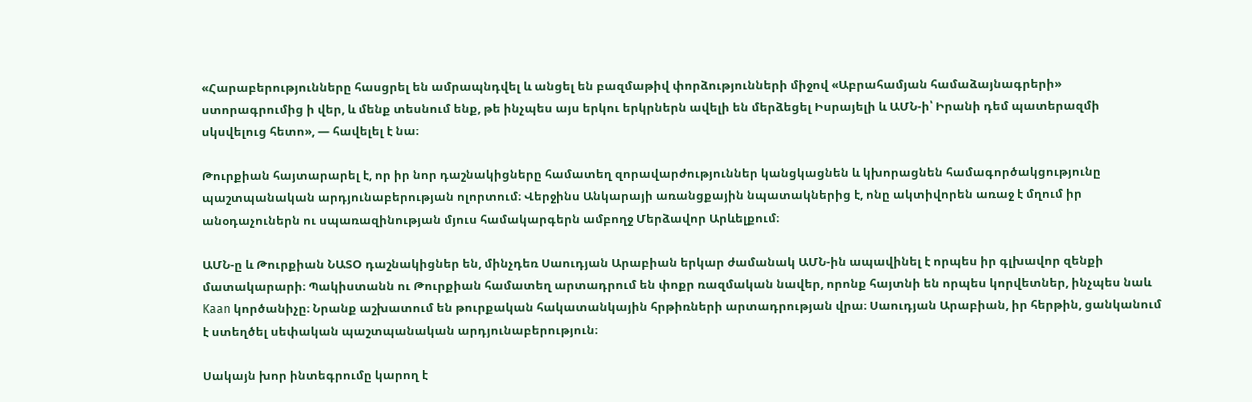«Հարաբերությունները հասցրել են ամրապնդվել և անցել են բազմաթիվ փորձությունների միջով «Աբրահամյան համաձայնագրերի» ստորագրումից ի վեր, և մենք տեսնում ենք, թե ինչպես այս երկու երկրներն ավելի են մերձեցել Իսրայելի և ԱՄՆ-ի՝ Իրանի դեմ պատերազմի սկսվելուց հետո», — հավելել է նա։

Թուրքիան հայտարարել է, որ իր նոր դաշնակիցները համատեղ զորավարժություններ կանցկացնեն և կխորացնեն համագործակցությունը պաշտպանական արդյունաբերության ոլորտում։ Վերջինս Անկարայի առանցքային նպատակներից է, ոնը ակտիվորեն առաջ է մղում իր անօդաչուներն ու սպառազինության մյուս համակարգերն ամբողջ Մերձավոր Արևելքում։

ԱՄՆ-ը և Թուրքիան ՆԱՏՕ դաշնակիցներ են, մինչդեռ Սաուդյան Արաբիան երկար ժամանակ ԱՄՆ-ին ապավինել է որպես իր գլխավոր զենքի մատակարարի։ Պակիստանն ու Թուրքիան համատեղ արտադրում են փոքր ռազմական նավեր, որոնք հայտնի են որպես կորվետներ, ինչպես նաև Kaan կործանիչը։ Նրանք աշխատում են թուրքական հակատանկային հրթիռների արտադրության վրա։ Սաուդյան Արաբիան, իր հերթին, ցանկանում է ստեղծել սեփական պաշտպանական արդյունաբերություն։

Սակայն խոր ինտեգրումը կարող է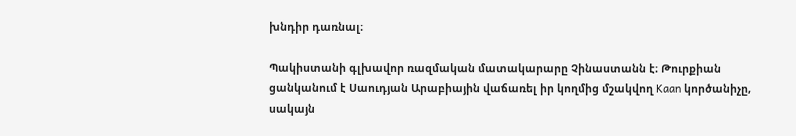խնդիր դառնալ։

Պակիստանի գլխավոր ռազմական մատակարարը Չինաստանն է։ Թուրքիան ցանկանում է Սաուդյան Արաբիային վաճառել իր կողմից մշակվող Kaan կործանիչը, սակայն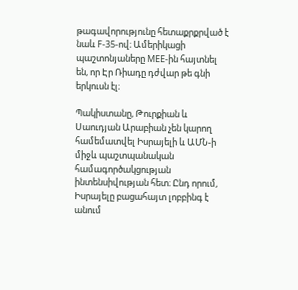թագավորությունը հետաքրքրված է նաև F-35-ով։ Ամերիկացի պաշտոնյաները MEE-ին հայտնել են, որ Էր Ռիադը դժվար թե գնի երկուսն էլ։

Պակիստանը, Թուրքիան և Սաուդյան Արաբիան չեն կարող համեմատվել Իսրայելի և ԱՄՆ-ի միջև պաշտպանական համագործակցության ինտենսիվության հետ։ Ընդ որում, Իսրայելը բացահայտ լոբբինգ է անում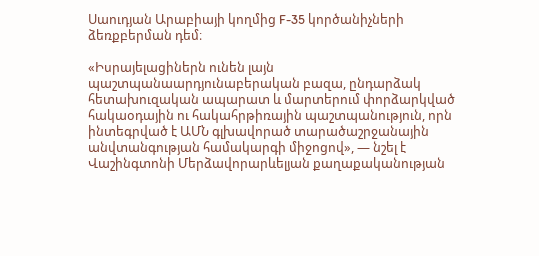Սաուդյան Արաբիայի կողմից F-35 կործանիչների ձեռքբերման դեմ։

«Իսրայելացիներն ունեն լայն պաշտպանաարդյունաբերական բազա, ընդարձակ հետախուզական ապարատ և մարտերում փորձարկված հակաօդային ու հակահրթիռային պաշտպանություն, որն ինտեգրված է ԱՄՆ գլխավորած տարածաշրջանային անվտանգության համակարգի միջոցով», — նշել է Վաշինգտոնի Մերձավորարևելյան քաղաքականության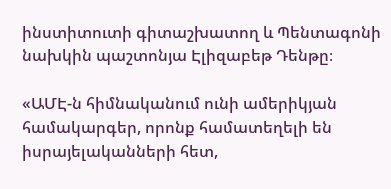ինստիտուտի գիտաշխատող և Պենտագոնի նախկին պաշտոնյա Էլիզաբեթ Դենթը։

«ԱՄԷ-ն հիմնականում ունի ամերիկյան համակարգեր, որոնք համատեղելի են իսրայելականների հետ,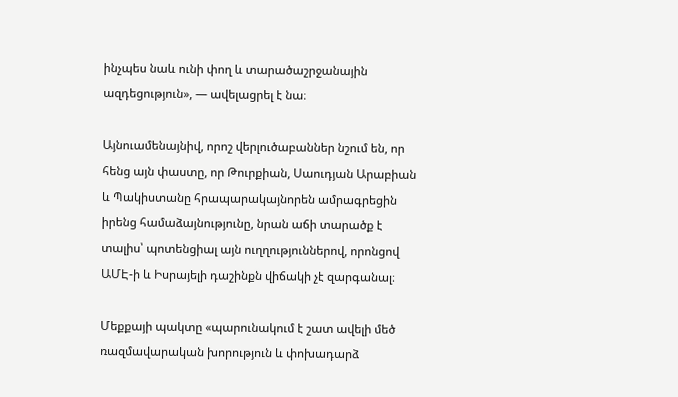ինչպես նաև ունի փող և տարածաշրջանային ազդեցություն», — ավելացրել է նա։

Այնուամենայնիվ, որոշ վերլուծաբաններ նշում են, որ հենց այն փաստը, որ Թուրքիան, Սաուդյան Արաբիան և Պակիստանը հրապարակայնորեն ամրագրեցին իրենց համաձայնությունը, նրան աճի տարածք է տալիս՝ պոտենցիալ այն ուղղություններով, որոնցով ԱՄԷ-ի և Իսրայելի դաշինքն վիճակի չէ զարգանալ։

Մեքքայի պակտը «պարունակում է շատ ավելի մեծ ռազմավարական խորություն և փոխադարձ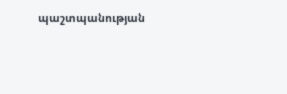պաշտպանության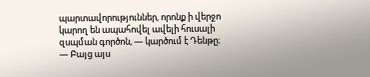պարտավորություններ, որոնք ի վերջո կարող են ապահովել ավելի հուսալի զսպման գործոն, — կարծում է Դենթը։ — Բայց այս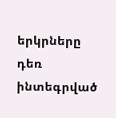երկրները դեռ ինտեգրված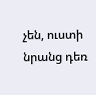չեն, ուստի նրանց դեռ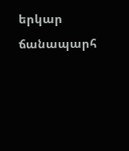երկար ճանապարհ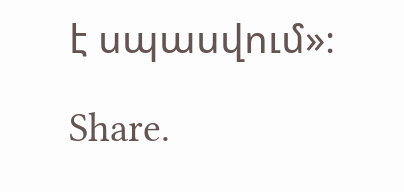է սպասվում»։

Share.